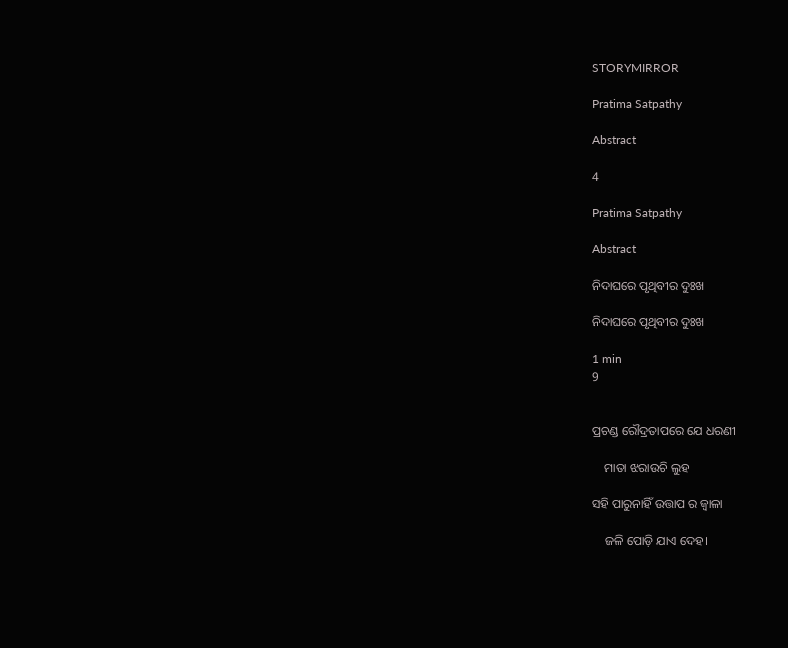STORYMIRROR

Pratima Satpathy

Abstract

4

Pratima Satpathy

Abstract

ନିଦାଘରେ ପୃଥିବୀର ଦୁଃଖ

ନିଦାଘରେ ପୃଥିବୀର ଦୁଃଖ

1 min
9


ପ୍ରଚଣ୍ଡ ରୌଦ୍ରତାପରେ ଯେ ଧରଣୀ

    ମାତା ଝରାଉଚି ଲୁହ

ସହି ପାରୁନାହିଁ ଉତ୍ତାପ ର ଜ୍ଵାଳା

    ଜଳି ପୋଡ଼ି ଯାଏ ଦେହ।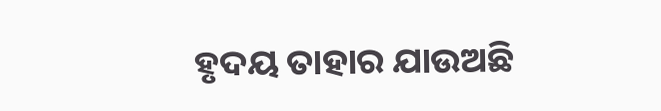ହୃଦୟ ତାହାର ଯାଉଅଛି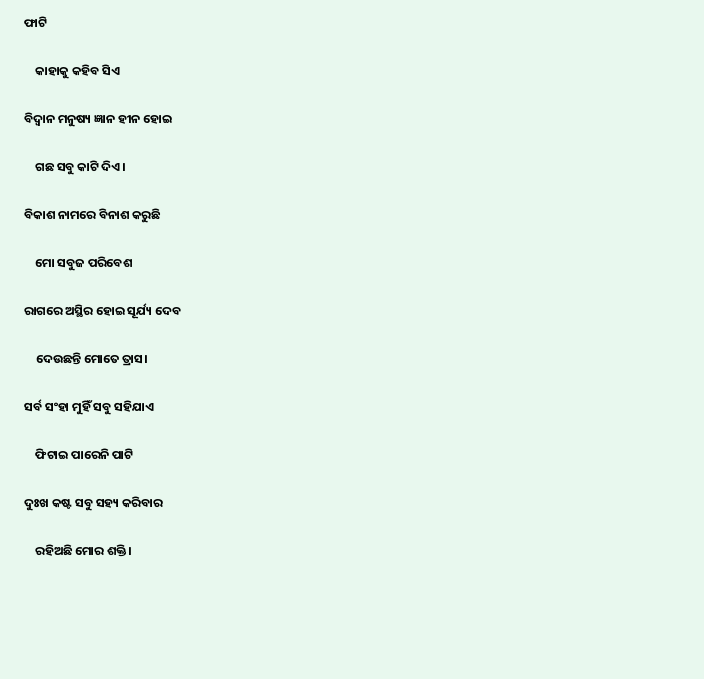ଫାଟି

    କାହାକୁ କହିବ ସିଏ

ବିଦ୍ୱାନ ମନୁଷ୍ୟ ଜ୍ଞାନ ହୀନ ହୋଇ

    ଗଛ ସବୁ କାଟି ଦିଏ।

ବିକାଶ ନାମରେ ବିନାଶ କରୁଛି

    ମୋ ସବୁଜ ପରିବେଶ

ରାଗରେ ଅସ୍ଥିର ହୋଇ ସୂର୍ଯ୍ୟ ଦେବ

    ଦେଉଛନ୍ତି ମୋତେ ତ୍ରାସ।

ସର୍ବ ସଂହା ମୁହିଁ ସବୁ ସହିଯାଏ

    ଫିଟାଇ ପାରେନି ପାଟି

ଦୁଃଖ କଷ୍ଟ ସବୁ ସହ୍ୟ କରିବାର

    ରହିଅଛି ମୋର ଶକ୍ତି।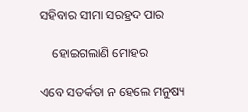ସହିବାର ସୀମା ସରହ୍ରଦ ପାର

    ହୋଇଗଲାଣି ମୋହର

ଏବେ ସତର୍କତା ନ ହେଲେ ମନୁଷ୍ୟ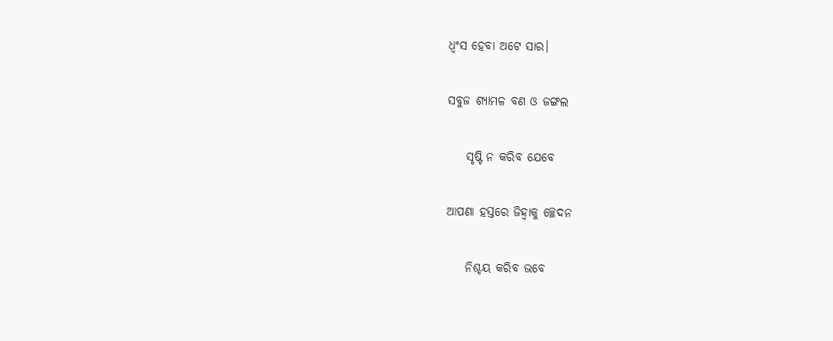ଧ୍ଵଂସ ହେବା ଅଟେ ସାର।

ସବୁଜ ଶ୍ୟାମଳ ବଣ ଓ ଜଙ୍ଗଲ

    ସୃଷ୍ଟି ନ କରିବ ଯେବେ

ଆପଣା ହସ୍ତରେ ଜିହ୍ୱାକୁ ଚ୍ଛେଦନ

    ନିଶ୍ଚୟ କରିବ ଭବେ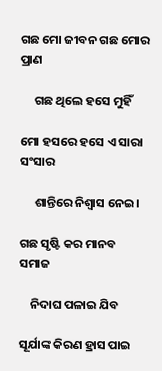ଗଛ ମୋ ଜୀବନ ଗଛ ମୋର ପ୍ରାଣ

     ଗଛ ଥିଲେ ହସେ ମୁହିଁ

ମୋ ହସରେ ହସେ ଏ ସାରା ସଂସାର

     ଶାନ୍ତିରେ ନିଶ୍ୱାସ ନେଇ।

ଗଛ ସୃଷ୍ଟି କର ମାନବ ସମାଜ

    ନିଦାଘ ପଳାଇ ଯିବ

ସୂର୍ଯାଙ୍କ କିରଣ ହ୍ରାସ ପାଇ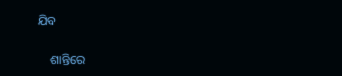ଯିବ

    ଶାନ୍ତିରେ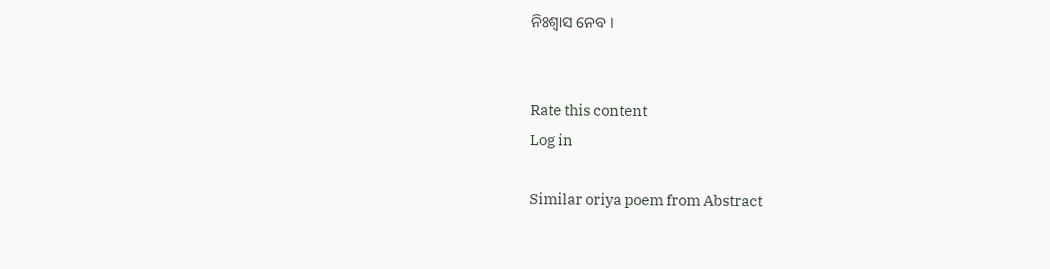ନିଃଶ୍ୱାସ ନେବ ।


Rate this content
Log in

Similar oriya poem from Abstract